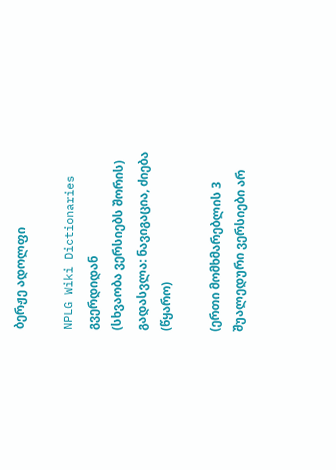ბერჟე ადოლფი

NPLG Wiki Dictionaries გვერდიდან
(სხვაობა ვერსიებს შორის)
გადასვლა: ნავიგაცია, ძიება
(წყარო)

(ერთი მომხმარებლის 3 შუალედური ვერსიები არ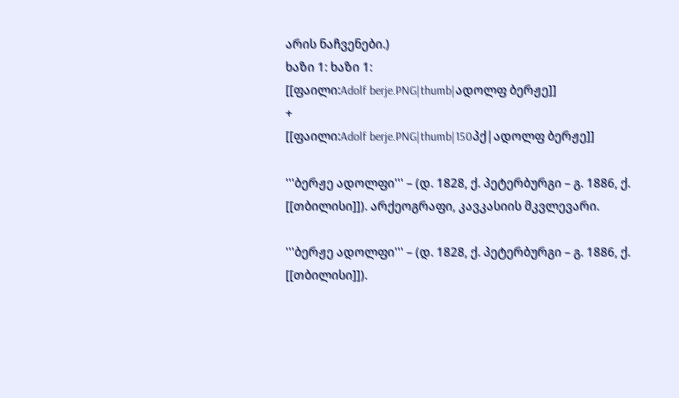არის ნაჩვენები.)
ხაზი 1: ხაზი 1:
[[ფაილი:Adolf berje.PNG|thumb|ადოლფ ბერჟე]]
+
[[ფაილი:Adolf berje.PNG|thumb|150პქ|ადოლფ ბერჟე]]

'''ბერჟე ადოლფი''' – (დ. 1828, ქ. პეტერბურგი – გ. 1886, ქ. [[თბილისი]]). არქეოგრაფი, კავკასიის მკვლევარი.

'''ბერჟე ადოლფი''' – (დ. 1828, ქ. პეტერბურგი – გ. 1886, ქ. [[თბილისი]]).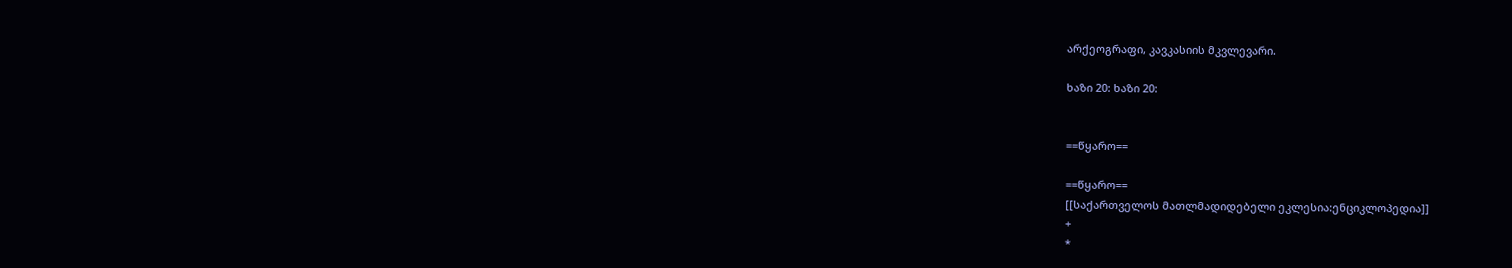არქეოგრაფი, კავკასიის მკვლევარი.

ხაზი 20: ხაზი 20:


==წყარო==

==წყარო==
[[საქართველოს მათლმადიდებელი ეკლესია:ენციკლოპედია]]
+
*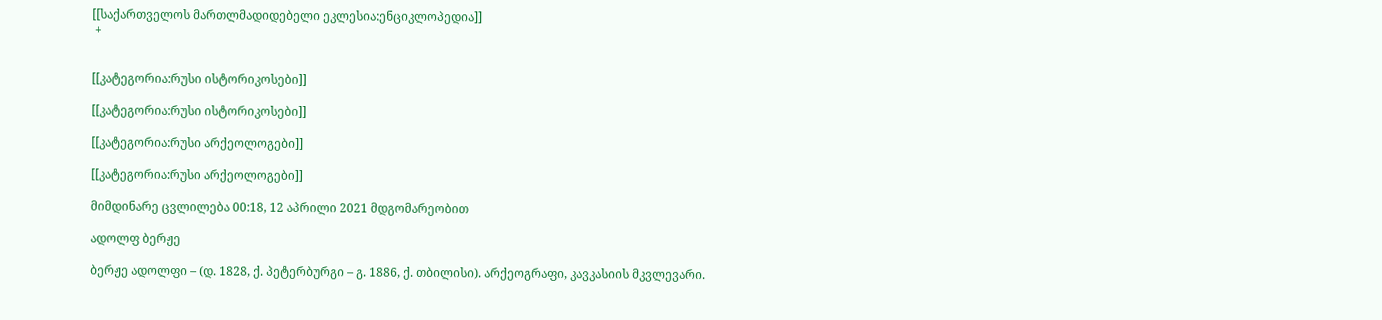[[საქართველოს მართლმადიდებელი ეკლესია:ენციკლოპედია]]
 +


[[კატეგორია:რუსი ისტორიკოსები]]

[[კატეგორია:რუსი ისტორიკოსები]]

[[კატეგორია:რუსი არქეოლოგები]]

[[კატეგორია:რუსი არქეოლოგები]]

მიმდინარე ცვლილება 00:18, 12 აპრილი 2021 მდგომარეობით

ადოლფ ბერჟე

ბერჟე ადოლფი – (დ. 1828, ქ. პეტერბურგი – გ. 1886, ქ. თბილისი). არქეოგრაფი, კავკასიის მკვლევარი.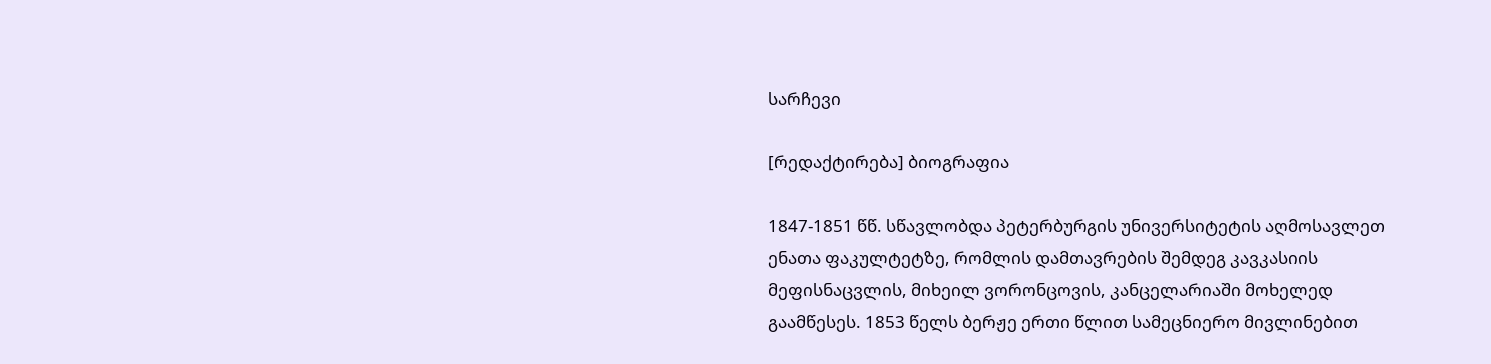სარჩევი

[რედაქტირება] ბიოგრაფია

1847-1851 წწ. სწავლობდა პეტერბურგის უნივერსიტეტის აღმოსავლეთ ენათა ფაკულტეტზე, რომლის დამთავრების შემდეგ კავკასიის მეფისნაცვლის, მიხეილ ვორონცოვის, კანცელარიაში მოხელედ გაამწესეს. 1853 წელს ბერჟე ერთი წლით სამეცნიერო მივლინებით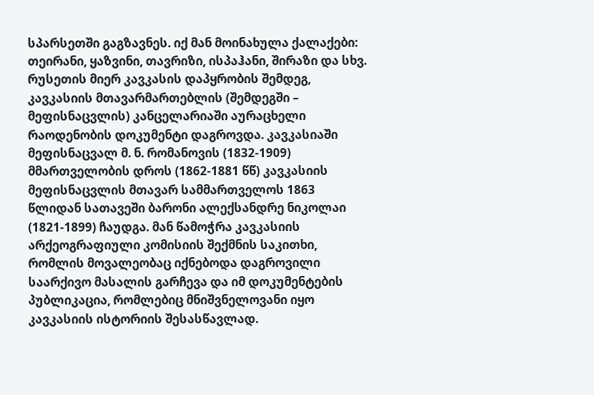სპარსეთში გაგზავნეს. იქ მან მოინახულა ქალაქები: თეირანი, ყაზვინი, თავრიზი, ისპაჰანი, შირაზი და სხვ. რუსეთის მიერ კავკასის დაპყრობის შემდეგ, კავკასიის მთავარმართებლის (შემდეგში – მეფისნაცვლის) კანცელარიაში აურაცხელი რაოდენობის დოკუმენტი დაგროვდა. კავკასიაში მეფისნაცვალ მ. ნ. რომანოვის (1832-1909) მმართველობის დროს (1862-1881 წწ) კავკასიის მეფისნაცვლის მთავარ სამმართველოს 1863 წლიდან სათავეში ბარონი ალექსანდრე ნიკოლაი (1821-1899) ჩაუდგა. მან წამოჭრა კავკასიის არქეოგრაფიული კომისიის შექმნის საკითხი, რომლის მოვალეობაც იქნებოდა დაგროვილი საარქივო მასალის გარჩევა და იმ დოკუმენტების პუბლიკაცია, რომლებიც მნიშვნელოვანი იყო კავკასიის ისტორიის შესასწავლად.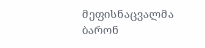მეფისნაცვალმა ბარონ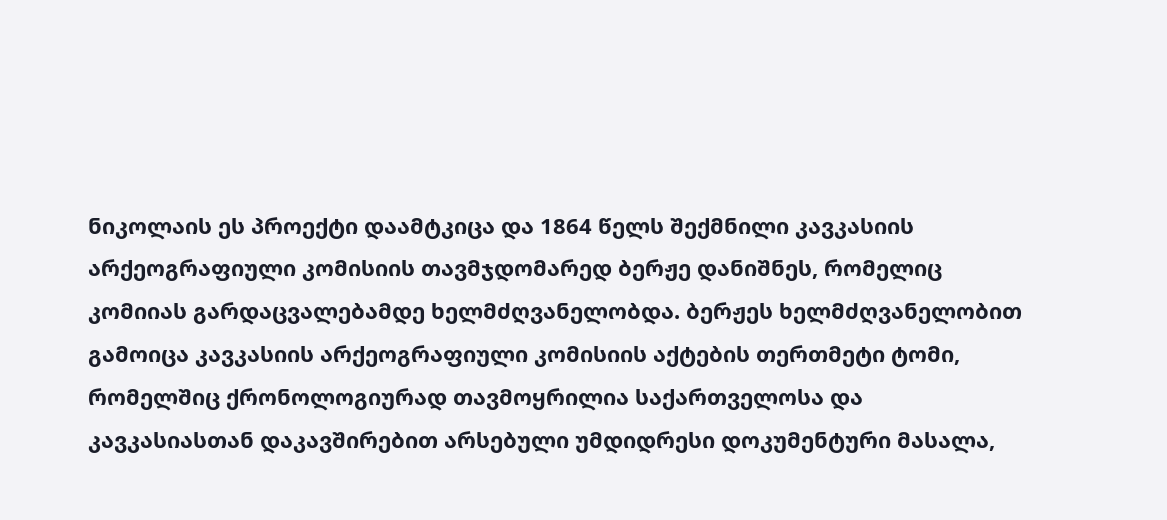ნიკოლაის ეს პროექტი დაამტკიცა და 1864 წელს შექმნილი კავკასიის არქეოგრაფიული კომისიის თავმჯდომარედ ბერჟე დანიშნეს, რომელიც კომიიას გარდაცვალებამდე ხელმძღვანელობდა. ბერჟეს ხელმძღვანელობით გამოიცა კავკასიის არქეოგრაფიული კომისიის აქტების თერთმეტი ტომი, რომელშიც ქრონოლოგიურად თავმოყრილია საქართველოსა და კავკასიასთან დაკავშირებით არსებული უმდიდრესი დოკუმენტური მასალა,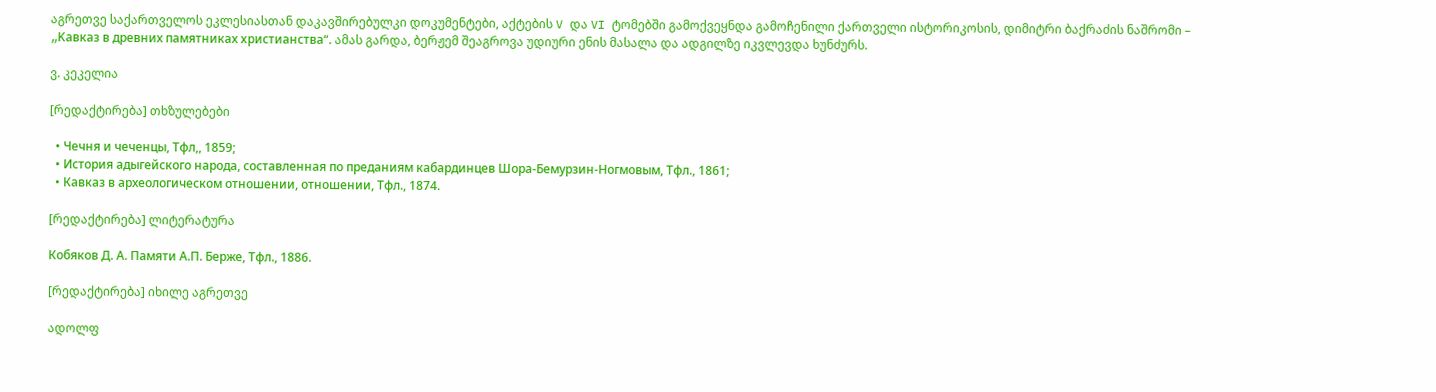აგრეთვე საქართველოს ეკლესიასთან დაკავშირებულკი დოკუმენტები, აქტების V და VI ტომებში გამოქვეყნდა გამოჩენილი ქართველი ისტორიკოსის, დიმიტრი ბაქრაძის ნაშრომი – „Kaвказ в древних памятниках xpистианства“. ამას გარდა, ბერჟემ შეაგროვა უდიური ენის მასალა და ადგილზე იკვლევდა ხუნძურს.

ვ. კეკელია

[რედაქტირება] თხზულებები

  • Чечня и чеченцы, Тфл,, 1859;
  • История адыгейского народа, составленная по преданиям кабардинцев Шора-Бемурзин-Ногмовым, Tфл., 1861;
  • Кавказ в археологическом отношении, отношении, Tфл., 1874.

[რედაქტირება] ლიტერატურა

Кобяков Д. А. Памяти А.П. Берже, Тфл., 1886.

[რედაქტირება] იხილე აგრეთვე

ადოლფ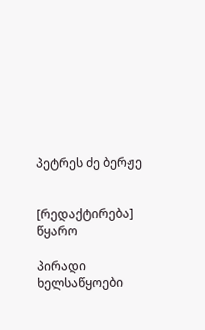პეტრეს ძე ბერჟე


[რედაქტირება] წყარო

პირადი ხელსაწყოები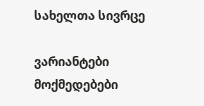სახელთა სივრცე

ვარიანტები
მოქმედებები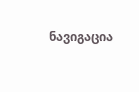ნავიგაცია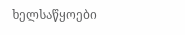ხელსაწყოები